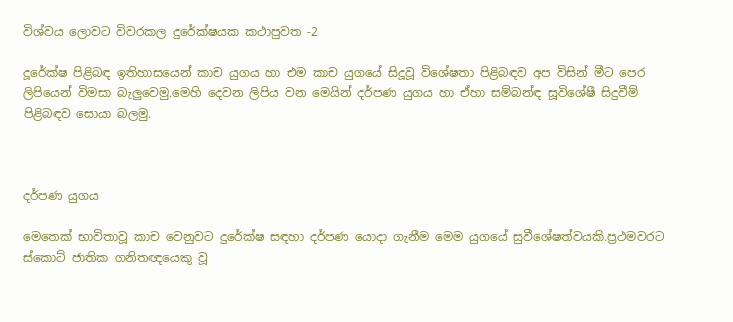විශ්වය ලොවට විවරකල දුරේක්ෂයක කථාපුවත -2

දූරේක්ෂ පිළිබඳ ඉතිහාසයෙන් කාච යුගය හා එම කාච යුගයේ සිදූවූ විශේෂතා පිළිබඳව අප විසින් මීට පෙර ලිපියෙන් විමසා බැලුවෙමු.මෙහි දෙවන ලිපිය වන මෙයින් දර්පණ යුගය හා ඒහා සම්බන්ඳ සූවිශේෂී සිදුවීම් පිළිබඳව සොයා බලමු.



දර්පණ යුගය

මෙතෙක් භාවිතාවූ කාච වෙනුවට දුරේක්ෂ සඳහා දර්පණ යොදා ගැනීම මෙම යුගයේ සුවීශේෂත්වයකි.ප්‍රථමවරට ස්කොට් ජාතික ගනිතඥයෙකු වූ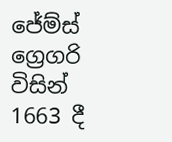ජේම්ස් ග්‍රෙගරි විසින් 1663 දී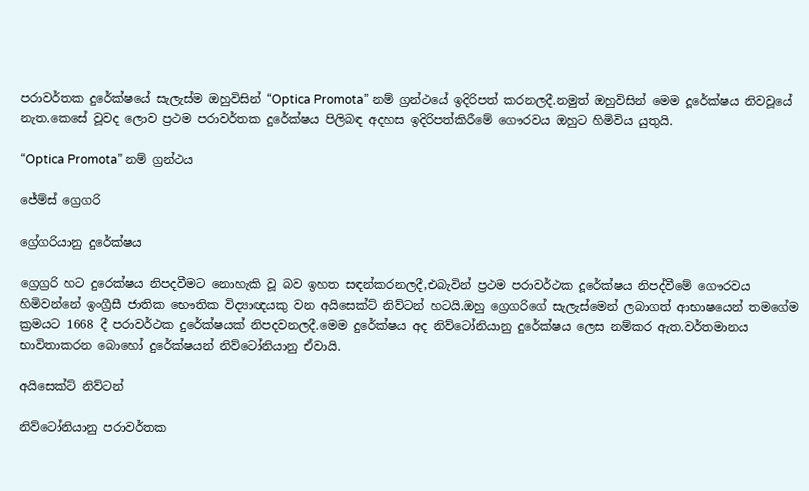පරාවර්තක දුරේක්ෂයේ සැලැස්ම ඔහුවිසින් “Optica Promota” නම් ග්‍රන්ථයේ ඉදිරිපත් කරනලදී.නමුත් ඔහුවිසින් මෙම දූරේක්ෂය නිවවූයේ නැත.කෙසේ වූවද ලොව ප්‍රථම පරාවර්තක දුරේක්ෂය පිලිබඳ අදහස ඉදිරිපත්කිරීමේ ගෞරවය ඔහුට හිමිවිය යුතුයි.

“Optica Promota” නම් ග්‍රන්ථය

ජේම්ස් ග්‍රෙගරි

ග්‍රේගරියානු දුරේක්ෂය

ග්‍රෙග්‍රරි හට දුරෙක්ෂය නිපදවීමට නොහැකි වූ බව ඉහත සඳන්කරනලදී,එබැවින් ප්‍රථම පරාවර්ථක දූරේක්ෂය නිපද්වීමේ ගෞරවය හිමිවන්නේ ඉංග්‍රීසී ජාතික භෞතික විද්‍යාඥයකු වන අයිසෙක්ට් නිව්ටන් හටයි.ඔහු ග්‍රෙගරිගේ සැලැස්මෙන් ලබාගත් ආභාෂයෙන් තමගේම ක්‍රමයට 1668 දී පරාවර්ථක දුරේක්ෂයක් නිපදවනලදී.මෙම දුරේක්ෂය අද නිව්ටෝනියානු දුරේක්ෂය ලෙස නම්කර ඇත.වර්තමානය භාවිතාකරන බොහෝ දුරේක්ෂයන් නිව්ටෝනියානු ඒවායි.

අයිසෙක්ට් නිව්ටන්

නිව්ටෝනියානු පරාවර්තක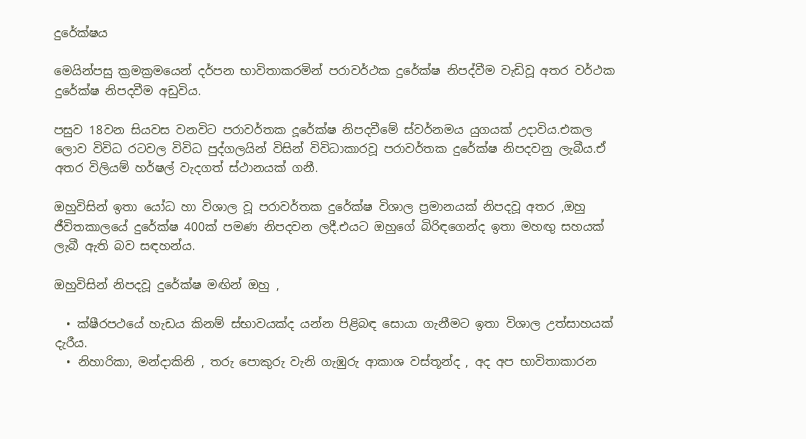දුරේක්ෂය

මෙයින්පසු ක්‍රමක්‍රමයෙන් දර්පන භාවිතාකරමින් පරාවර්ථක දුරේක්ෂ නිපද්වීම වැඩිවූ අතර වර්ථක දුරේක්ෂ නිපදවීම අඩුවිය.

පසුව 18වන සියවස වනවිට පරාවර්තක දූරේක්ෂ නිපදවීමේ ස්වර්නමය යුගයක් උදාවිය.එකල ලොව විවිධ රටවල විවිධ පුද්ගලයින් විසින් විවිධාකාරවූ පරාවර්තක දුරේක්ෂ නිපදවනු ලැබීය.ඒ අතර විලියම් හර්ෂල් වැදගත් ස්ථානයක් ගනී.

ඔහුවිසින් ඉතා යෝධ හා විශාල වූ පරාවර්තක දුරේක්ෂ විශාල ප්‍රමානයක් නිපදවූ අතර ,ඔහු ජීවිතකාලයේ දුරේක්ෂ 400ක් පමණ නිපදවන ලදී.එයට ඔහුගේ බිරිඳගෙන්ද ඉතා මහඟු සහයක් ලැබී ඇති බව සඳහන්ය.

ඔහුවිසින් නිපදවූ දුරේක්ෂ මඟින් ඔහු ,

  • ක්ෂීරපථයේ හැඩය කිනම් ස්භාවයක්ද යන්න පිළිබඳ සොයා ගැනීමට ඉතා විශාල උත්සාහයක් දැරීය.
  • නිහාරිකා, මන්දාකිනි , තරු පොකුරු වැනි ගැඹුරු ආකාශ වස්තූන්ද , අද අප භාවිතාකාරන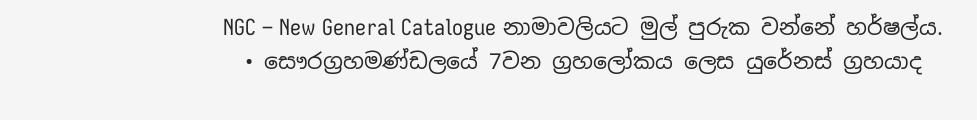NGC – New General Catalogue නාමාවලියට මුල් පුරුක වන්නේ හර්ෂල්ය.
  • සෞරග්‍රහමණ්ඩලයේ 7වන ග්‍රහලෝකය ලෙස යුරේනස් ග්‍රහයාද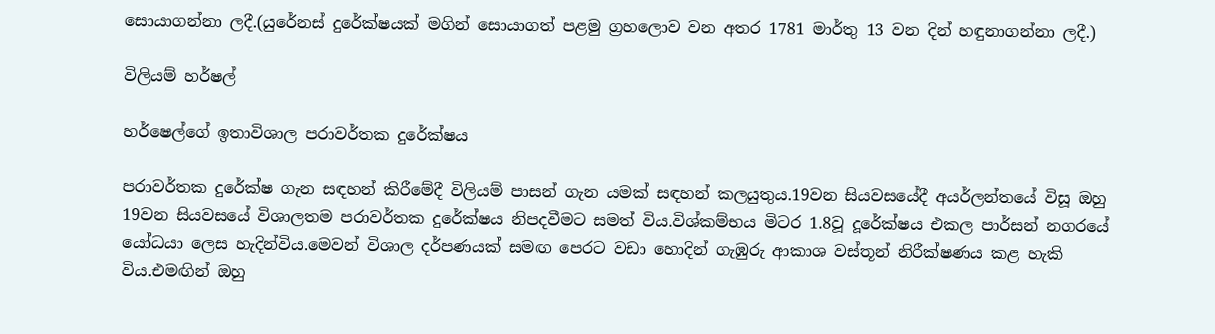සොයාගන්නා ලදී.(යුරේනස් දුරේක්ෂයක් මගින් සොයාගත් පළමු ග්‍රහලොව වන අතර 1781 මාර්තු 13 වන දින් හඳුනාගන්නා ලදී.)

විලියම් හර්ෂල්

හර්ෂෙල්ගේ ඉතාවිශාල පරාවර්තක දුරේක්ෂය

පරාවර්තක දුරේක්ෂ ගැන සඳහන් කිරීමේදී විලියම් පාසන් ගැන යමක් සඳහන් කලයුතුය.19වන සියවසයේදී අයර්ලන්තයේ විසූ ඔහු 19වන සියවසයේ විශාලතම පරාවර්තක දුරේක්ෂය නිපදවීමට සමත් විය.විශ්කම්භය මිටර 1.8වූ දූරේක්ෂය එකල පාර්සන් නගරයේ යෝධයා ලෙස හැදින්විය.මෙවන් විශාල දර්පණයක් සමඟ පෙරට වඩා හොදින් ගැඹුරු ආකාශ වස්තූන් නිරීක්ෂණය කළ හැකි විය.එමඟින් ඔහු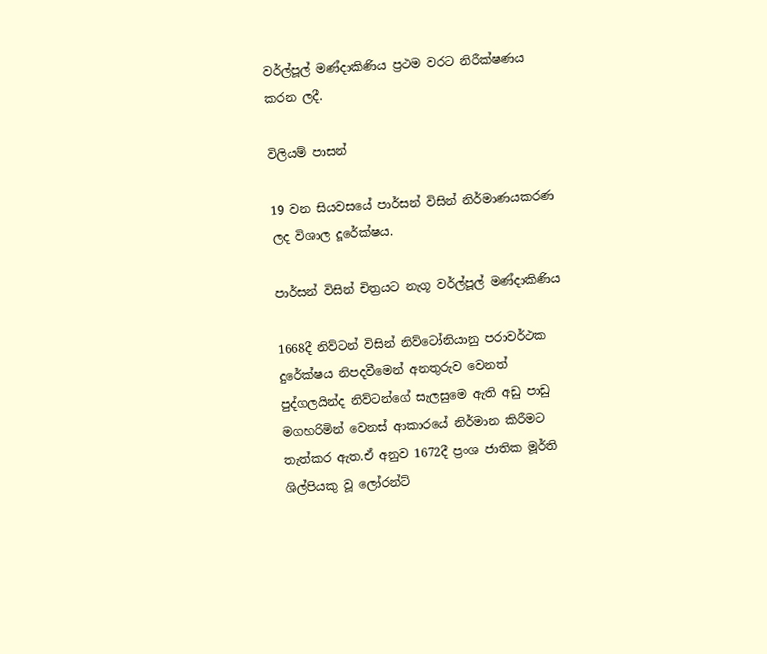වර්ල්පූල් මණ්දාකිණිය ප්‍රථම වරට නිරීක්ෂණය කරන ලදී.

විලියම් පාසන්

19 වන සියවසයේ පාර්සන් විසින් නිර්මාණයකරණ ලද විශාල දූරේක්ෂය.

පාර්සන් විසින් චිත්‍රයට නැගූ වර්ල්පූල් මණ්දාකිණිය

1668දී නිව්ටන් විසින් නිව්ටෝනියානු පරාවර්ථක දුරේක්ෂය නිපදවීමෙන් අනතුරුව වෙනත් පුද්ගලයින්ද නිව්ටන්ගේ සැලසුමෙ ඇති අඩු පාඩු මගහරිමින් වෙනස් ආකාරයේ නිර්මාන කිරීමට තැත්කර ඇත.ඒ අනුව 1672දී ප්‍රංශ ජාතික මූර්ති ශිල්පියකු වූ ලෝරන්ට්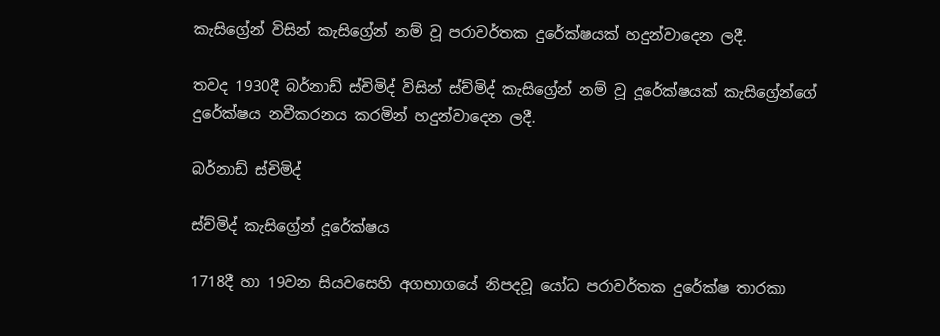කැසිග්‍රේන් විසින් කැසිග්‍රේන් නම් වූ පරාවර්තක දුරේක්ෂයක් හදුන්වාදෙන ලදී.

තවද 1930දී බර්නාඩ් ස්චිමිද් විසින් ස්ච්මිද් කැසිග්‍රේන් නම් වූ දූරේක්ෂයක් කැසිග්‍රේන්ගේ දුරේක්ෂය නවීකරනය කරමින් හදුන්වාදෙන ලදී.

බර්නාඩ් ස්චිමිද්

ස්ච්මිද් කැසිග්‍රේන් දූරේක්ෂය

1718දී හා 19වන සියවසෙහි අගභාගයේ නිපදවූ යෝධ පරාවර්තක දුරේක්ෂ තාරකා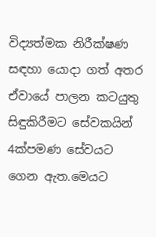විද්‍යත්මක නිරීක්ෂණ සඳහා යොදා ගත් අතර ඒවායේ පාලන කටයුතු සිඳුකිරීමට සේවකයින් 4ක්පමණ සේවයට ගෙන ඇත.මෙයට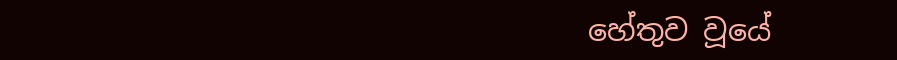හේතුව වූයේ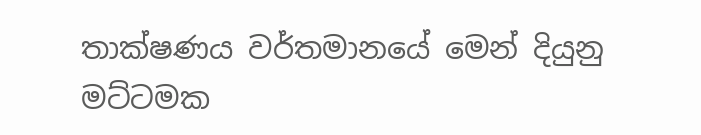තාක්ෂණය වර්තමානයේ මෙන් දියුනු මට්ටමක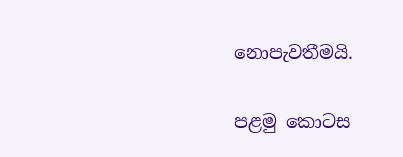නොපැවතීමයි.

පළමු කොටස